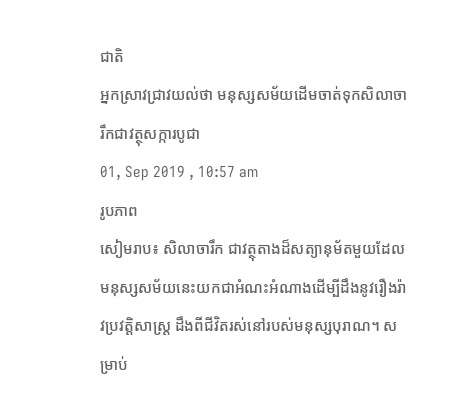ជាតិ
អ្នកស្រាវជ្រាវយល់ថា មនុស្សសម័យដើមចាត់ទុកសិលាចារឹកជាវត្ថុសក្ការបូជា
01, Sep 2019 , 10:57 am
រូបភាព
សៀមរាប៖ សិលាចារឹក ជាវត្ថុតាងដ៏សត្យានុម័តមួយដែលមនុស្សសម័យនេះយកជាអំណះអំណាងដើម្បីដឹងនូវរឿងរ៉ាវប្រវត្តិសាស្ដ្រ ដឹងពីជីវិតរស់នៅរបស់មនុស្សបុរាណ។ សម្រាប់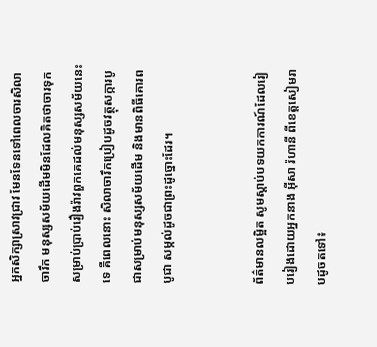អ្នកសិក្សាស្រាវជ្រាវ មែនទែនទៅពេលចារសិលាចារឹក មនុស្សសម័យដើមមិនដែលគិតថាចារទុកសម្រាប់ប្រាប់រឿងរ៉ាវពួកគេដល់មនុស្សសម័យនេះទេ គឺពេលនោះ សិលាចារឹកប្រៀបដូចវត្ថុសក្ការបូជាសម្រាប់មនុស្សសម័យដើម និងមានពិធីគោរពបូជា សម្កល់ដូចជាព្រះដូច្នោះដែរ។


ព័ត៌មានលម្អិត សូមស្ដាប់បទយកការណ៍ដែលរៀបរៀងដោយអ្នកនាង អ៊ីសា រ៉ហានី ពីខេត្តសៀមរាបដូចតទៅ៖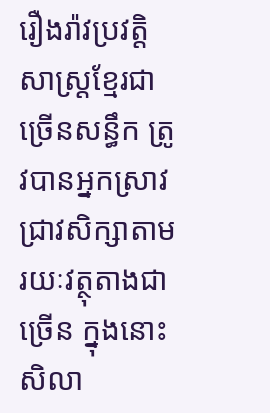រឿងរ៉ាវប្រវត្តិសាស្ដ្រខ្មែរជាច្រើនសន្ធឹក ត្រូវបានអ្នកស្រាវជ្រាវសិក្សាតាមរយៈវត្ថុតាងជាច្រើន ក្នុងនោះសិលា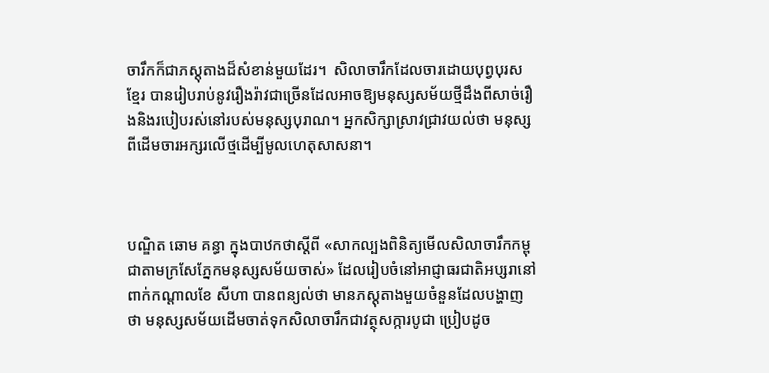ចារឹកក៏ជាភស្ដុតាងដ៏សំខាន់មួយដែរ។  សិលាចារឹកដែលចារដោយបុព្វបុរសខ្មែរ បានរៀបរាប់នូវរឿងរ៉ាវជាច្រើនដែលអាចឱ្យមនុស្សសម័យថ្មីដឹងពីសាច់រឿងនិងរបៀបរស់នៅរបស់មនុស្សបុរាណ។ អ្នកសិក្សាស្រាវជ្រាវយល់ថា មនុស្សពីដើមចារអក្សរលើថ្មដើម្បីមូលហេតុសាសនា។



បណ្ឌិត ឆោម គន្ធា ក្នុងបាឋកថាស្ដីពី «សាកល្បងពិនិត្យមើលសិលាចារឹកកម្ពុជាតាមក្រសែភ្នែកមនុស្សសម័យចាស់» ដែលរៀបចំនៅអាជ្ញាធរជាតិអប្សរានៅពាក់កណ្ដាលខែ សីហា បានពន្យល់ថា មានភស្ដុតាងមួយចំនួនដែលបង្ហាញថា មនុស្សសម័យដើមចាត់ទុកសិលាចារឹកជាវត្ថុសក្ការបូជា ប្រៀបដូច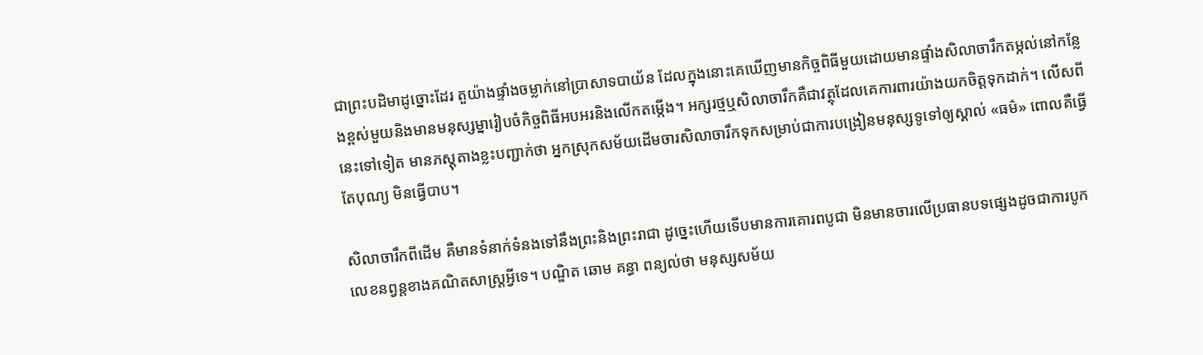ជាព្រះបដិមាដូច្នោះដែរ តួយ៉ាងផ្ទាំងចម្លាក់នៅប្រាសាទបាយ័ន ដែលក្នុងនោះគេឃើញមានកិច្ចពិធីមួយដោយមានផ្ទាំងសិលាចារឹកតម្កល់នៅកន្លែងខ្ពស់មួយនិងមានមនុស្សម្នារៀបចំកិច្ចពិធីអបអរនិងលើកតម្កើង។ អក្សរថ្មឬសិលាចារឹកគឺជាវត្ថុដែលគេការពារយ៉ាងយកចិត្តទុកដាក់។ លើសពីនេះទៅទៀត មានភស្តុតាងខ្លះបញ្ជាក់ថា អ្នកស្រុកសម័យដើមចារសិលាចារឹកទុកសម្រាប់ជាការបង្រៀនមនុស្សទូទៅឲ្យស្គាល់ «ធម៌» ពោលគឺធ្វើតែបុណ្យ មិនធ្វើបាប។

សិលាចារឹកពីដើម គឺមានទំនាក់ទំនងទៅនឹងព្រះនិងព្រះរាជា ដូច្នេះហើយទើបមានការគោរពបូជា មិនមានចារលើប្រធានបទផ្សេងដូចជាការបូកលេខនព្វន្ដខាងគណិតសាស្ដ្រអ្វីទេ។ បណ្ឌិត ឆោម គន្ធា ពន្យល់ថា មនុស្សសម័យ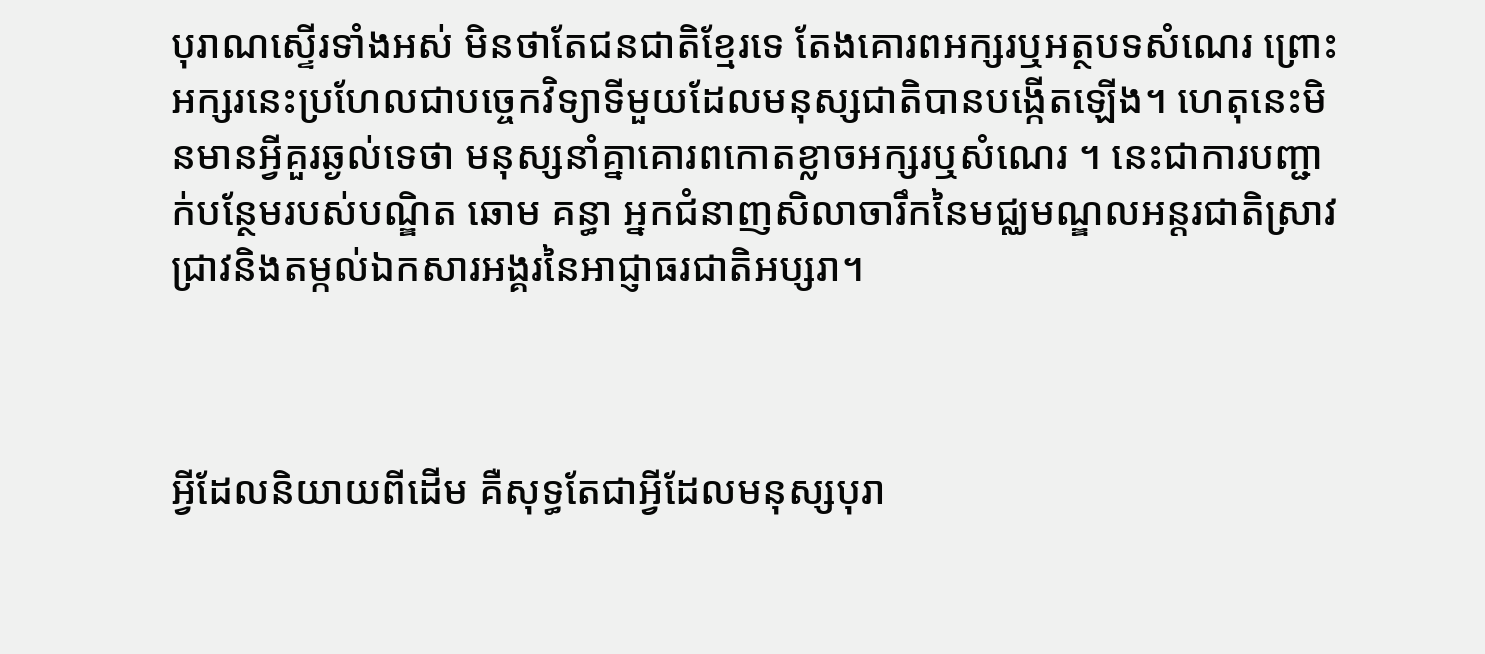បុរាណស្ទើរទាំងអស់ មិនថាតែជនជាតិខ្មែរទេ តែងគោរពអក្សរឬអត្ថបទសំណេរ ព្រោះអក្សរនេះប្រហែលជាបច្ចេកវិទ្យាទីមួយដែលមនុស្សជាតិបានបង្កើតឡើង។ ហេតុនេះមិនមានអ្វីគួរឆ្ងល់ទេថា មនុស្សនាំគ្នាគោរពកោតខ្លាចអក្សរឬសំណេរ ។ នេះជាការបញ្ជាក់បន្ថែមរបស់បណ្ឌិត ឆោម គន្ធា អ្នកជំនាញសិលាចារឹកនៃមជ្ឈមណ្ឌលអន្ដរជាតិស្រាវជ្រាវនិងតម្កល់ឯកសារអង្គរនៃអាជ្ញាធរជាតិអប្សរា។



អ្វីដែលនិយាយពីដើម គឺសុទ្ធតែជាអ្វីដែលមនុស្សបុរា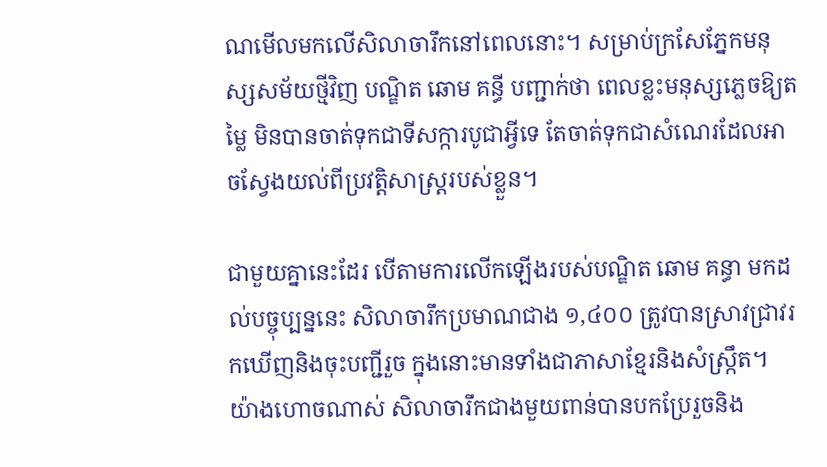ណមើលមកលើសិលាចារឹកនៅពេលនោះ។ សម្រាប់ក្រសែភ្នែកមនុស្សសម័យថ្មីវិញ បណ្ឌិត ឆោម គន្ធី បញ្ជាក់ថា ពេលខ្លះមនុស្សភ្លេចឱ្យតម្លៃ មិនបានចាត់ទុកជាទីសក្ការបូជាអ្វីទេ តែចាត់ទុកជាសំណេរដែលអាចស្វែងយល់ពីប្រវត្តិសាស្ដ្ររបស់ខ្លួន។

ជាមួយគ្នានេះដែរ បើតាមការលើកឡើងរបស់បណ្ឌិត ឆោម គន្ធា មកដល់បច្ចុប្បន្ននេះ សិលាចារឹកប្រមាណជាង ១,៤០០ ត្រូវបានស្រាវជ្រាវរកឃើញនិងចុះបញ្ជីរួច ក្នុងនោះមានទាំងជាភាសាខ្មែរនិងសំស្ក្រឹត។ យ៉ាងហោចណាស់ សិលាចារឹកជាងមួយពាន់បានបកប្រែរួចនិង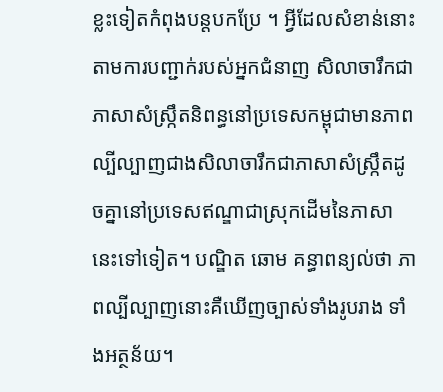ខ្លះទៀតកំពុងបន្តបកប្រែ ។ អ្វីដែលសំខាន់នោះ តាមការបញ្ជាក់របស់អ្នកជំនាញ សិលាចារឹកជាភាសាសំស្ក្រឹតនិពន្ធនៅប្រទេសកម្ពុជាមានភាពល្បីល្បាញជាងសិលាចារឹកជាភាសាសំស្ក្រឹតដូចគ្នានៅប្រទេសឥណ្ឌាជាស្រុកដើមនៃភាសានេះទៅទៀត។ បណ្ឌិត ឆោម គន្ធាពន្យល់ថា ភាពល្បីល្បាញនោះគឺឃើញច្បាស់ទាំងរូបរាង ទាំងអត្ថន័យ។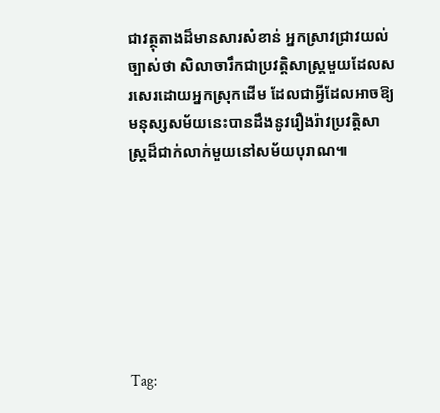ជាវត្ថុតាងដ៏មានសារសំខាន់ អ្នកស្រាវជ្រាវយល់ច្បាស់ថា សិលាចារឹកជាប្រវតិ្ដសាស្ដ្រមួយដែលសរសេរដោយអ្នកស្រុកដើម ដែលជាអ្វីដែលអាចឱ្យមនុស្សសម័យនេះបានដឹងនូវរឿងរ៉ាវប្រវត្ដិសាស្ដ្រដ៏ជាក់លាក់មួយនៅសម័យបុរាណ៕







Tag: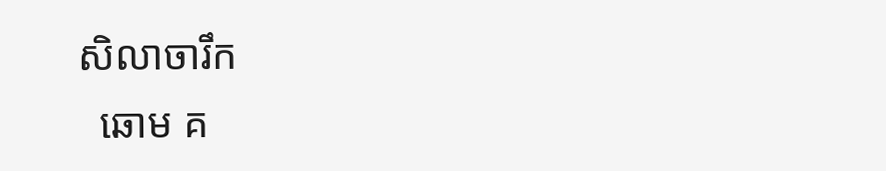សិលាចារឹក
  ឆោម គ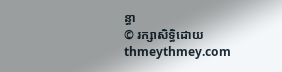ន្ធា
© រក្សាសិទ្ធិដោយ thmeythmey.com